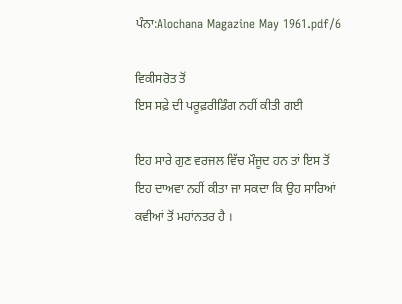ਪੰਨਾ:Alochana Magazine May 1961.pdf/6

ਵਿਕੀਸਰੋਤ ਤੋਂ
ਇਸ ਸਫ਼ੇ ਦੀ ਪਰੂਫ਼ਰੀਡਿੰਗ ਨਹੀਂ ਕੀਤੀ ਗਈ

ਇਹ ਸਾਰੇ ਗੁਣ ਵਰਜਲ ਵਿੱਚ ਮੌਜੂਦ ਹਨ ਤਾਂ ਇਸ ਤੋਂ ਇਹ ਦਾਅਵਾ ਨਹੀਂ ਕੀਤਾ ਜਾ ਸਕਦਾ ਕਿ ਉਹ ਸਾਰਿਆਂ ਕਵੀਆਂ ਤੋਂ ਮਹਾਂਨਤਰ ਹੈ ।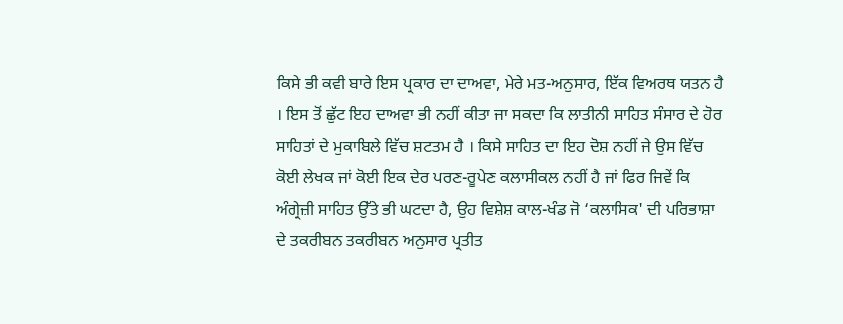ਕਿਸੇ ਭੀ ਕਵੀ ਬਾਰੇ ਇਸ ਪ੍ਰਕਾਰ ਦਾ ਦਾਅਵਾ, ਮੇਰੇ ਮਤ-ਅਨੁਸਾਰ, ਇੱਕ ਵਿਅਰਥ ਯਤਨ ਹੈ । ਇਸ ਤੋਂ ਛੁੱਟ ਇਹ ਦਾਅਵਾ ਭੀ ਨਹੀਂ ਕੀਤਾ ਜਾ ਸਕਦਾ ਕਿ ਲਾਤੀਨੀ ਸਾਹਿਤ ਸੰਸਾਰ ਦੇ ਹੋਰ ਸਾਹਿਤਾਂ ਦੇ ਮੁਕਾਬਿਲੇ ਵਿੱਚ ਸ਼ਟਤਮ ਹੈ । ਕਿਸੇ ਸਾਹਿਤ ਦਾ ਇਹ ਦੋਸ਼ ਨਹੀਂ ਜੇ ਉਸ ਵਿੱਚ ਕੋਈ ਲੇਖਕ ਜਾਂ ਕੋਈ ਇਕ ਦੇਰ ਪਰਣ-ਰੂਪੇਣ ਕਲਾਸੀਕਲ ਨਹੀਂ ਹੈ ਜਾਂ ਫਿਰ ਜਿਵੇਂ ਕਿ ਅੰਗ੍ਰੇਜ਼ੀ ਸਾਹਿਤ ਉੱਤੇ ਭੀ ਘਟਦਾ ਹੈ, ਉਹ ਵਿਸ਼ੇਸ਼ ਕਾਲ-ਖੰਡ ਜੋ ‘ਕਲਾਸਿਕ' ਦੀ ਪਰਿਭਾਸ਼ਾ ਦੇ ਤਕਰੀਬਨ ਤਕਰੀਬਨ ਅਨੁਸਾਰ ਪ੍ਰਤੀਤ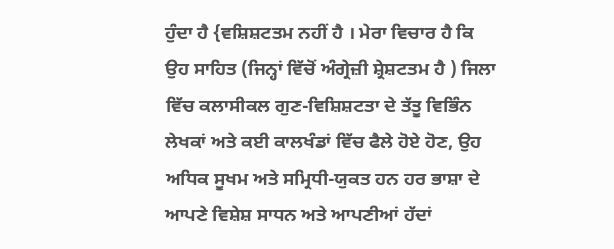ਹੁੰਦਾ ਹੈ {ਵਸ਼ਿਸ਼ਟਤਮ ਨਹੀਂ ਹੈ । ਮੇਰਾ ਵਿਚਾਰ ਹੈ ਕਿ ਉਹ ਸਾਹਿਤ (ਜਿਨ੍ਹਾਂ ਵਿੱਚੋਂ ਅੰਗ੍ਰੇਜ਼ੀ ਸ਼੍ਰੇਸ਼ਟਤਮ ਹੈ ) ਜਿਲਾ ਵਿੱਚ ਕਲਾਸੀਕਲ ਗੁਣ-ਵਿਸ਼ਿਸ਼ਟਤਾ ਦੇ ਤੱਤੂ ਵਿਭਿੰਨ ਲੇਖਕਾਂ ਅਤੇ ਕਈ ਕਾਲਖੰਡਾਂ ਵਿੱਚ ਫੈਲੇ ਹੋਏ ਹੋਣ, ਉਹ ਅਧਿਕ ਸੂਖਮ ਅਤੇ ਸਮ੍ਰਿਧੀ-ਯੁਕਤ ਹਨ ਹਰ ਭਾਸ਼ਾ ਦੇ ਆਪਣੇ ਵਿਸ਼ੇਸ਼ ਸਾਧਨ ਅਤੇ ਆਪਣੀਆਂ ਹੱਦਾਂ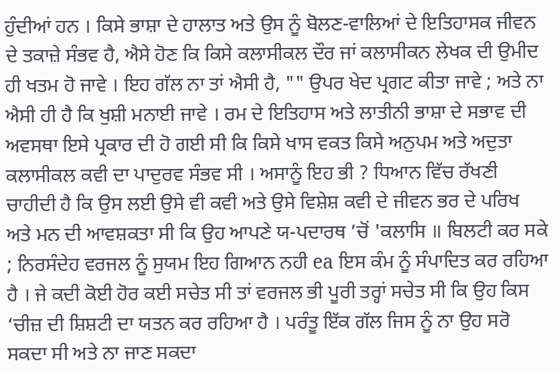ਹੁੰਦੀਆਂ ਹਨ । ਕਿਸੇ ਭਾਸ਼ਾ ਦੇ ਹਾਲਾਤ ਅਤੇ ਉਸ ਨੂੰ ਬੋਲਣ-ਵਾਲਿਆਂ ਦੇ ਇਤਿਹਾਸਕ ਜੀਵਨ ਦੇ ਤਕਾਜ਼ੇ ਸੰਭਵ ਹੈ, ਐਸੇ ਹੋਣ ਕਿ ਕਿਸੇ ਕਲਾਸੀਕਲ ਦੌਰ ਜਾਂ ਕਲਾਸੀਕਨ ਲੇਖਕ ਦੀ ਉਮੀਦ ਹੀ ਖਤਮ ਹੋ ਜਾਵੇ । ਇਹ ਗੱਲ ਨਾ ਤਾਂ ਐਸੀ ਹੈ, "" ਉਪਰ ਖੇਦ ਪ੍ਰਗਟ ਕੀਤਾ ਜਾਵੇ ; ਅਤੇ ਨਾ ਐਸੀ ਹੀ ਹੈ ਕਿ ਖੁਸ਼ੀ ਮਨਾਈ ਜਾਵੇ । ਰਮ ਦੇ ਇਤਿਹਾਸ ਅਤੇ ਲਾਤੀਨੀ ਭਾਸ਼ਾ ਦੇ ਸਭਾਵ ਦੀ ਅਵਸਥਾ ਇਸੇ ਪ੍ਰਕਾਰ ਦੀ ਹੋ ਗਈ ਸੀ ਕਿ ਕਿਸੇ ਖਾਸ ਵਕਤ ਕਿਸੇ ਅਨੁਪਮ ਅਤੇ ਅਦੁਤਾ ਕਲਾਸੀਕਲ ਕਵੀ ਦਾ ਪਾਦੁਰਵ ਸੰਭਵ ਸੀ । ਅਸਾਨੂੰ ਇਹ ਭੀ ? ਧਿਆਨ ਵਿੱਚ ਰੱਖਣੀ ਚਾਹੀਦੀ ਹੈ ਕਿ ਉਸ ਲਈ ਉਸੇ ਵੀ ਕਵੀ ਅਤੇ ਉਸੇ ਵਿਸ਼ੇਸ਼ ਕਵੀ ਦੇ ਜੀਵਨ ਭਰ ਦੇ ਪਰਿਖ ਅਤੇ ਮਨ ਦੀ ਆਵਸ਼ਕਤਾ ਸੀ ਕਿ ਉਹ ਆਪਣੇ ਯ-ਪਦਾਰਥ ’ਚੋਂ 'ਕਲਾਸਿ ॥ ਬਿਲਟੀ ਕਰ ਸਕੇ ; ਨਿਰਸੰਦੇਹ ਵਰਜਲ ਨੂੰ ਸੁਯਮ ਇਹ ਗਿਆਨ ਨਹੀ ea ਇਸ ਕੰਮ ਨੂੰ ਸੰਪਾਦਿਤ ਕਰ ਰਹਿਆ ਹੈ । ਜੇ ਕਦੀ ਕੋਈ ਹੋਰ ਕਈ ਸਚੇਤ ਸੀ ਤਾਂ ਵਰਜਲ ਭੀ ਪੂਰੀ ਤਰ੍ਹਾਂ ਸਚੇਤ ਸੀ ਕਿ ਉਹ ਕਿਸ ‘ਚੀਜ਼ ਦੀ ਸ਼ਿਸ਼ਟੀ ਦਾ ਯਤਨ ਕਰ ਰਹਿਆ ਹੈ । ਪਰੰਤੂ ਇੱਕ ਗੱਲ ਜਿਸ ਨੂੰ ਨਾ ਉਹ ਸਰੋ ਸਕਦਾ ਸੀ ਅਤੇ ਨਾ ਜਾਣ ਸਕਦਾ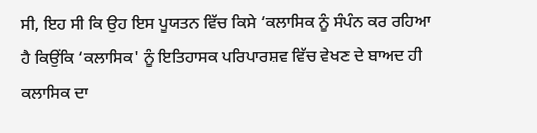ਸੀ, ਇਹ ਸੀ ਕਿ ਉਹ ਇਸ ਪੂਯਤਨ ਵਿੱਚ ਕਿਸੇ ‘ਕਲਾਸਿਕ ਨੂੰ ਸੰਪੰਨ ਕਰ ਰਹਿਆ ਹੈ ਕਿਉਂਕਿ ‘ਕਲਾਸਿਕ' ਨੂੰ ਇਤਿਹਾਸਕ ਪਰਿਪਾਰਸ਼ਵ ਵਿੱਚ ਵੇਖਣ ਦੇ ਬਾਅਦ ਹੀ ਕਲਾਸਿਕ ਦਾ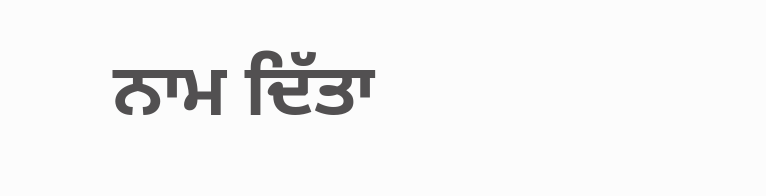ਨਾਮ ਦਿੱਤਾ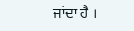ਜਾਂਦਾ ਹੈ ।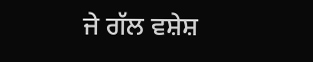ਜੇ ਗੱਲ ਵਸ਼ੇਸ਼